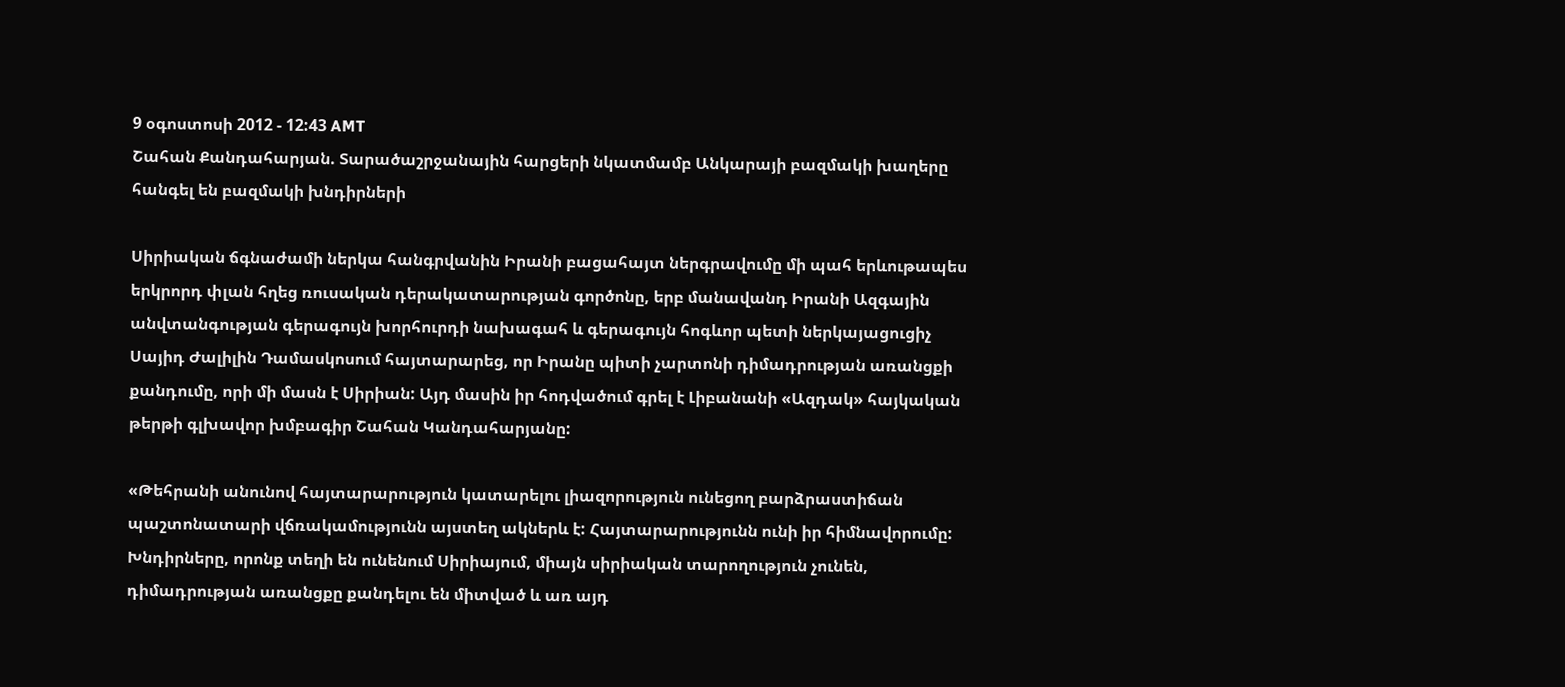9 օգոստոսի 2012 - 12:43 AMT
Շահան Քանդահարյան. Տարածաշրջանային հարցերի նկատմամբ Անկարայի բազմակի խաղերը հանգել են բազմակի խնդիրների

Սիրիական ճգնաժամի ներկա հանգրվանին Իրանի բացահայտ ներգրավումը մի պահ երևութապես երկրորդ փլան հղեց ռուսական դերակատարության գործոնը, երբ մանավանդ Իրանի Ազգային անվտանգության գերագույն խորհուրդի նախագահ և գերագույն հոգևոր պետի ներկայացուցիչ Սայիդ Ժալիլին Դամասկոսում հայտարարեց, որ Իրանը պիտի չարտոնի դիմադրության առանցքի քանդումը, որի մի մասն է Սիրիան: Այդ մասին իր հոդվածում գրել է Լիբանանի «Ազդակ» հայկական թերթի գլխավոր խմբագիր Շահան Կանդահարյանը:

«Թեհրանի անունով հայտարարություն կատարելու լիազորություն ունեցող բարձրաստիճան պաշտոնատարի վճռակամությունն այստեղ ակներև է: Հայտարարությունն ունի իր հիմնավորումը: Խնդիրները, որոնք տեղի են ունենում Սիրիայում, միայն սիրիական տարողություն չունեն, դիմադրության առանցքը քանդելու են միտված և առ այդ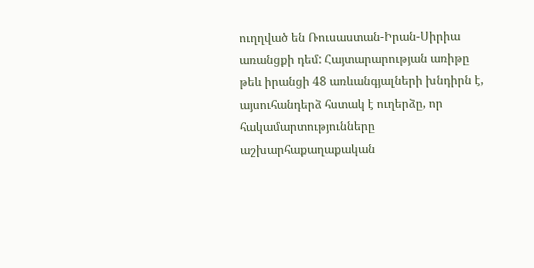ուղղված են Ռուսաստան-Իրան-Սիրիա առանցքի դեմ: Հայտարարության առիթը թեև իրանցի 48 առևանգյալների խնդիրն է, այսուհանդերձ հստակ է ուղերձը, որ հակամարտությունները աշխարհաքաղաքական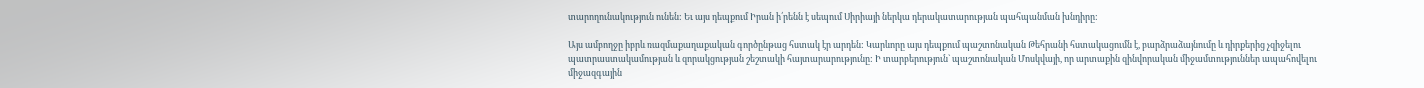տարողունակություն ունեն: Եւ այս դեպքում Իրան ի՛րենն է սեպում Սիրիայի ներկա դերակատարության պահպանման խնդիրը:

Այս ամբողջը իբրև ռազմաքաղաքական գործընթաց հստակ էր արդեն: Կարևորը այս դեպքում պաշտոնական Թեհրանի հստակացումն է, բարձրաձայնումը և դիրքերից չզիջելու պատրաստակամության և զորակցության շեշտակի հայտարարությունը: Ի տարբերություն` պաշտոնական Մոսկվայի, որ արտաքին զինվորական միջամտություններ ապահովելու միջազգային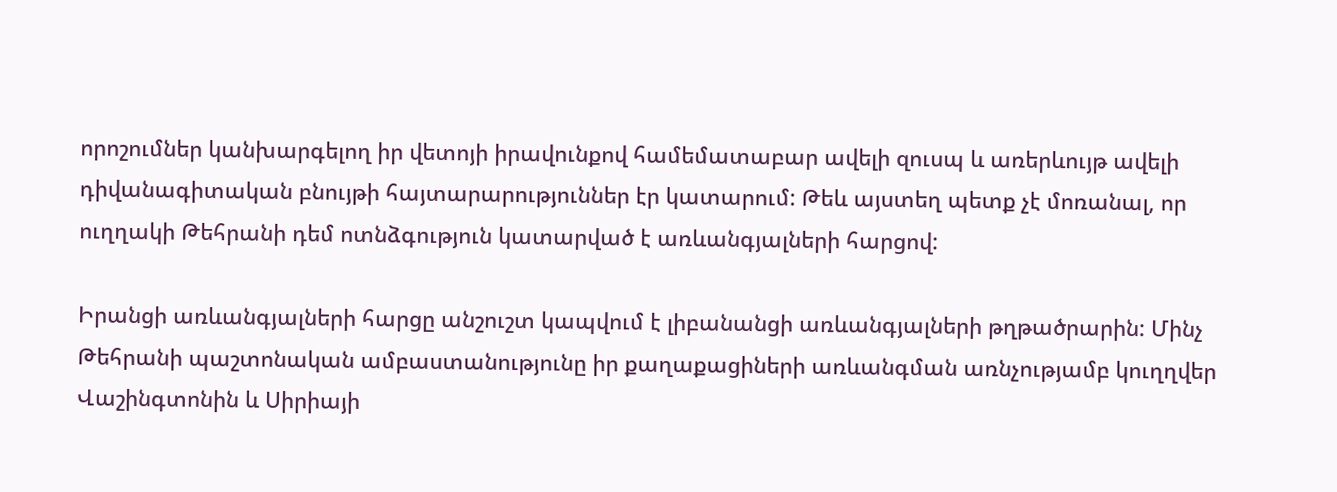որոշումներ կանխարգելող իր վետոյի իրավունքով համեմատաբար ավելի զուսպ և առերևույթ ավելի դիվանագիտական բնույթի հայտարարություններ էր կատարում: Թեև այստեղ պետք չէ մոռանալ, որ ուղղակի Թեհրանի դեմ ոտնձգություն կատարված է առևանգյալների հարցով:

Իրանցի առևանգյալների հարցը անշուշտ կապվում է լիբանանցի առևանգյալների թղթածրարին: Մինչ Թեհրանի պաշտոնական ամբաստանությունը իր քաղաքացիների առևանգման առնչությամբ կուղղվեր Վաշինգտոնին և Սիրիայի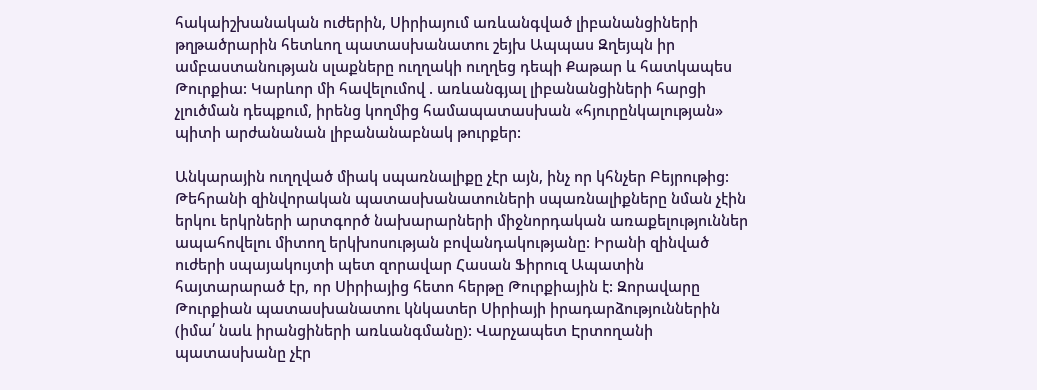հակաիշխանական ուժերին, Սիրիայում առևանգված լիբանանցիների թղթածրարին հետևող պատասխանատու շեյխ Ապպաս Զղեյպն իր ամբաստանության սլաքները ուղղակի ուղղեց դեպի Քաթար և հատկապես Թուրքիա: Կարևոր մի հավելումով . առևանգյալ լիբանանցիների հարցի չլուծման դեպքում, իրենց կողմից համապատասխան «հյուրընկալության» պիտի արժանանան լիբանանաբնակ թուրքեր:

Անկարային ուղղված միակ սպառնալիքը չէր այն, ինչ որ կհնչեր Բեյրութից: Թեհրանի զինվորական պատասխանատուների սպառնալիքները նման չէին երկու երկրների արտգործ նախարարների միջնորդական առաքելություններ ապահովելու միտող երկխոսության բովանդակությանը: Իրանի զինված ուժերի սպայակույտի պետ զորավար Հասան Ֆիրուզ Ապատին հայտարարած էր, որ Սիրիայից հետո հերթը Թուրքիային է: Զորավարը Թուրքիան պատասխանատու կնկատեր Սիրիայի իրադարձություններին (իմա՛ նաև իրանցիների առևանգմանը): Վարչապետ Էրտողանի պատասխանը չէր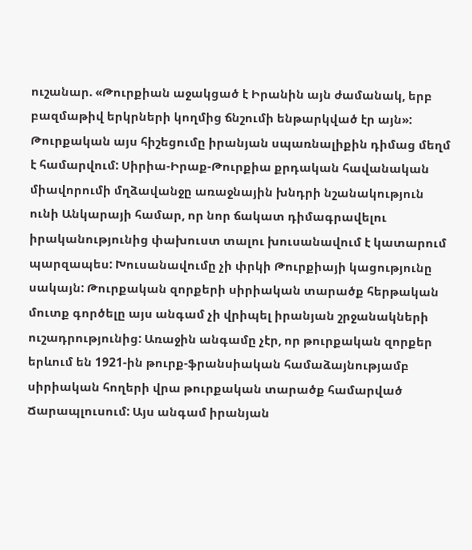ուշանար. «Թուրքիան աջակցած է Իրանին այն ժամանակ, երբ բազմաթիվ երկրների կողմից ճնշումի ենթարկված էր այն»: Թուրքական այս հիշեցումը իրանյան սպառնալիքին դիմաց մեղմ է համարվում: Սիրիա-Իրաք-Թուրքիա քրդական հավանական միավորումի մղձավանջը առաջնային խնդրի նշանակություն ունի Անկարայի համար, որ նոր ճակատ դիմագրավելու իրականությունից փախուստ տալու խուսանավում է կատարում պարզապես: Խուսանավումը չի փրկի Թուրքիայի կացությունը սակայն: Թուրքական զորքերի սիրիական տարածք հերթական մուտք գործելը այս անգամ չի վրիպել իրանյան շրջանակների ուշադրությունից: Առաջին անգամը չէր, որ թուրքական զորքեր երևում են 1921-ին թուրք-ֆրանսիական համաձայնությամբ սիրիական հողերի վրա թուրքական տարածք համարված Ճարապլուսում: Այս անգամ իրանյան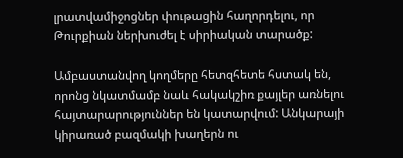լրատվամիջոցներ փութացին հաղորդելու, որ Թուրքիան ներխուժել է սիրիական տարածք:

Ամբաստանվող կողմերը հետզհետե հստակ են, որոնց նկատմամբ նաև հակակշիռ քայլեր առնելու հայտարարություններ են կատարվում: Անկարայի կիրառած բազմակի խաղերն ու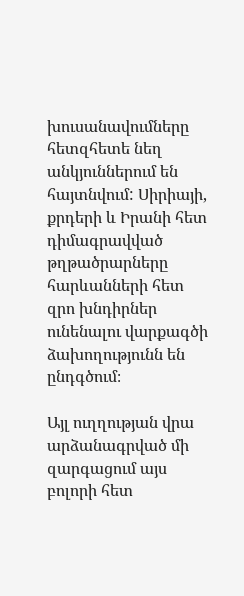խուսանավումները հետզհետե նեղ անկյուններում են հայտնվում: Սիրիայի, քրդերի և Իրանի հետ դիմագրավված թղթածրարները հարևանների հետ զրո խնդիրներ ունենալու վարքագծի ձախողությունն են ընդգծում։

Այլ ուղղության վրա արձանագրված մի զարգացում այս բոլորի հետ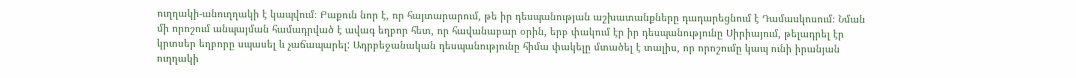ուղղակի-անուղղակի է կապվում։ Բաքուն նոր է, որ հայտարարում, թե իր դեսպանության աշխատանքները դադարեցնում է Դամասկոսում։ Նման մի որոշում անպայման համադրված է ավագ եղբոր հետ, որ հավանաբար օրին, երբ փակում էր իր դեսպանությունը Սիրիայում, թելադրել էր կրտսեր եղբորը սպասել և չաճապարել: Ադրբեջանական դեսպանությունը հիմա փակելը մտածել է տալիս, որ որոշումը կապ ունի իրանյան ուղղակի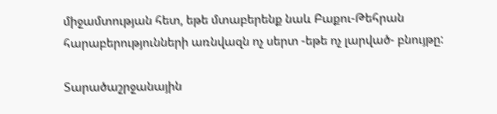միջամտության հետ, եթե մտաբերենք նաև Բաքու-Թեհրան հարաբերությունների առնվազն ոչ սերտ -եթե ոչ լարված- բնույթը:

Տարածաշրջանային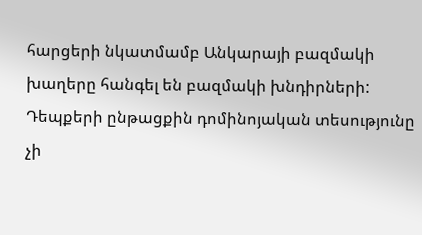հարցերի նկատմամբ Անկարայի բազմակի խաղերը հանգել են բազմակի խնդիրների: Դեպքերի ընթացքին դոմինոյական տեսությունը չի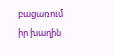բացառում իր խաղին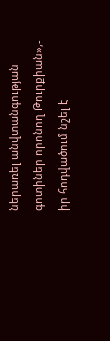ներառել անվտանգության գոտիներ որոնող Թուրքիան»,- իր հոդվածում նշել է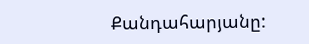Քանդահարյանը: